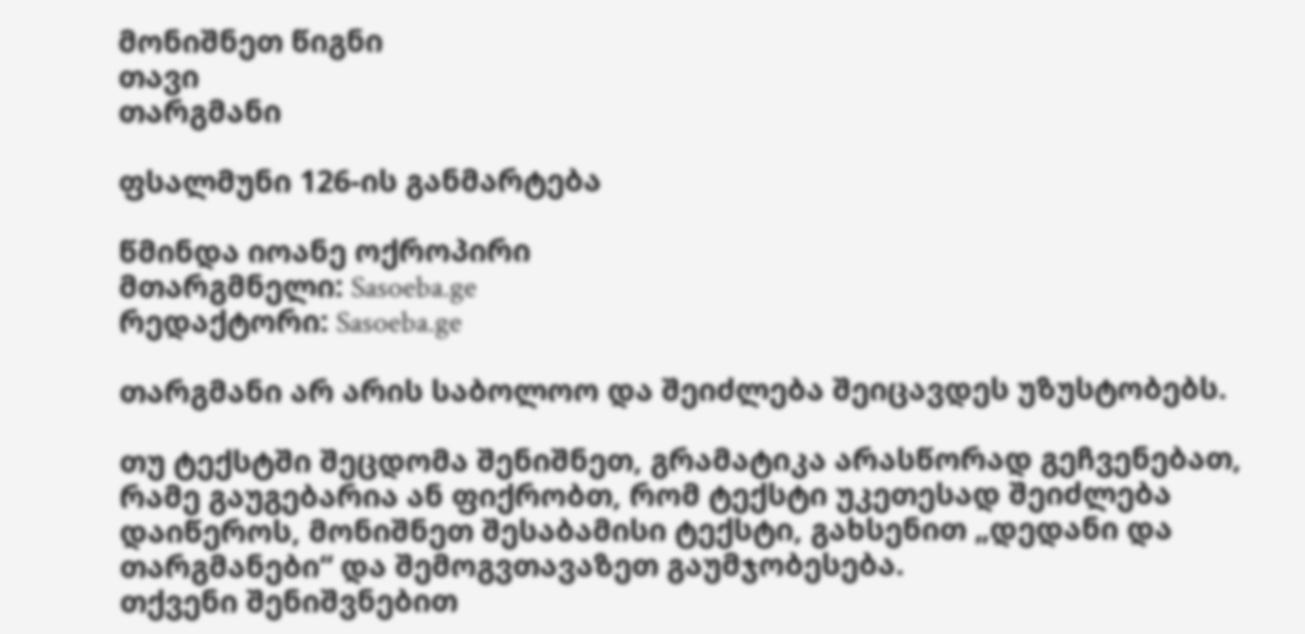მონიშნეთ წიგნი
თავი
თარგმანი

ფსალმუნი 126-ის განმარტება

წმინდა იოანე ოქროპირი
მთარგმნელი: Sasoeba.ge
რედაქტორი: Sasoeba.ge

თარგმანი არ არის საბოლოო და შეიძლება შეიცავდეს უზუსტობებს.

თუ ტექსტში შეცდომა შენიშნეთ, გრამატიკა არასწორად გეჩვენებათ, რამე გაუგებარია ან ფიქრობთ, რომ ტექსტი უკეთესად შეიძლება დაიწეროს, მონიშნეთ შესაბამისი ტექსტი, გახსენით „დედანი და თარგმანები“ და შემოგვთავაზეთ გაუმჯობესება.
თქვენი შენიშვნებით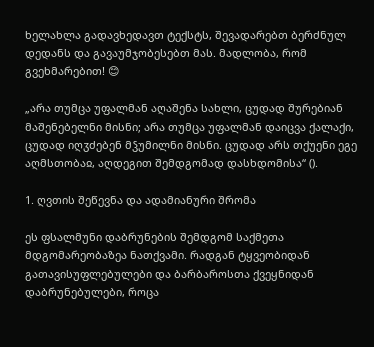ხელახლა გადავხედავთ ტექსტს, შევადარებთ ბერძნულ დედანს და გავაუმჯობესებთ მას. მადლობა, რომ გვეხმარებით! 😊

„არა თუმცა უფალმან აღაშენა სახლი, ცუდად შურებიან მაშენებელნი მისნი; არა თუმცა უფალმან დაიცვა ქალაქი, ცუდად იღჳძებენ მჴუმილნი მისნი. ცუდად არს თქუენი ეგე აღმსთობაჲ, აღდეგით შემდგომად დასხდომისა“ ().

1. ღვთის შეწევნა და ადამიანური შრომა

ეს ფსალმუნი დაბრუნების შემდგომ საქმეთა მდგომარეობაზეა ნათქვამი. რადგან ტყვეობიდან გათავისუფლებულები და ბარბაროსთა ქვეყნიდან დაბრუნებულები, როცა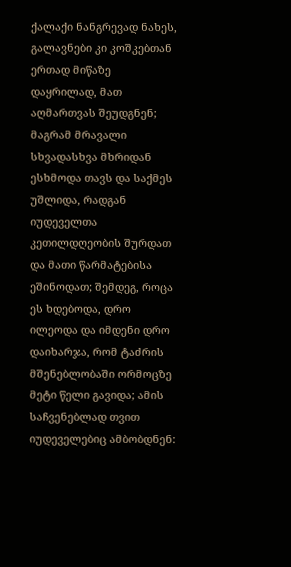ქალაქი ნანგრევად ნახეს, გალავნები კი კოშკებთან ერთად მიწაზე დაყრილად, მათ აღმართვას შეუდგნენ; მაგრამ მრავალი სხვადასხვა მხრიდან ესხმოდა თავს და საქმეს უშლიდა, რადგან იუდეველთა კეთილდღეობის შურდათ და მათი წარმატებისა ეშინოდათ; შემდეგ, როცა ეს ხდებოდა, დრო ილეოდა და იმდენი დრო დაიხარჯა, რომ ტაძრის მშენებლობაში ორმოცზე მეტი წელი გავიდა; ამის საჩვენებლად თვით იუდეველებიც ამბობდნენ: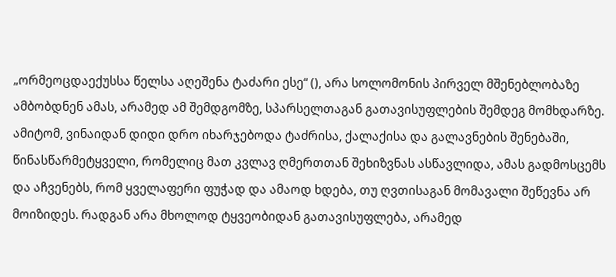„ორმეოცდაექუსსა წელსა აღეშენა ტაძარი ესე“ (), არა სოლომონის პირველ მშენებლობაზე ამბობდნენ ამას, არამედ ამ შემდგომზე, სპარსელთაგან გათავისუფლების შემდეგ მომხდარზე. ამიტომ, ვინაიდან დიდი დრო იხარჯებოდა ტაძრისა, ქალაქისა და გალავნების შენებაში, წინასწარმეტყველი, რომელიც მათ კვლავ ღმერთთან შეხიზვნას ასწავლიდა, ამას გადმოსცემს და აჩვენებს, რომ ყველაფერი ფუჭად და ამაოდ ხდება, თუ ღვთისაგან მომავალი შეწევნა არ მოიზიდეს. რადგან არა მხოლოდ ტყვეობიდან გათავისუფლება, არამედ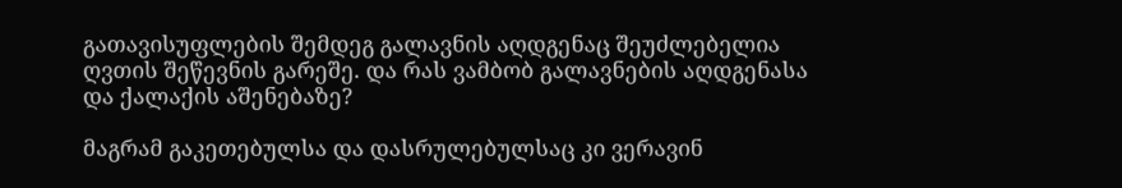გათავისუფლების შემდეგ გალავნის აღდგენაც შეუძლებელია ღვთის შეწევნის გარეშე. და რას ვამბობ გალავნების აღდგენასა და ქალაქის აშენებაზე?

მაგრამ გაკეთებულსა და დასრულებულსაც კი ვერავინ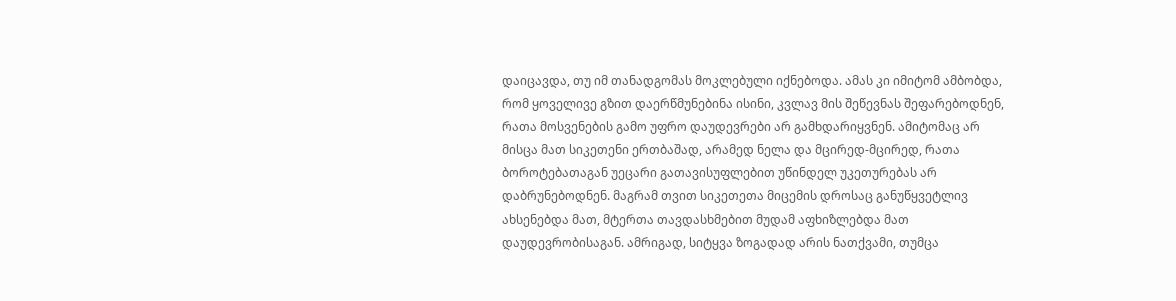დაიცავდა, თუ იმ თანადგომას მოკლებული იქნებოდა. ამას კი იმიტომ ამბობდა, რომ ყოველივე გზით დაერწმუნებინა ისინი, კვლავ მის შეწევნას შეფარებოდნენ, რათა მოსვენების გამო უფრო დაუდევრები არ გამხდარიყვნენ. ამიტომაც არ მისცა მათ სიკეთენი ერთბაშად, არამედ ნელა და მცირედ-მცირედ, რათა ბოროტებათაგან უეცარი გათავისუფლებით უწინდელ უკეთურებას არ დაბრუნებოდნენ. მაგრამ თვით სიკეთეთა მიცემის დროსაც განუწყვეტლივ ახსენებდა მათ, მტერთა თავდასხმებით მუდამ აფხიზლებდა მათ დაუდევრობისაგან. ამრიგად, სიტყვა ზოგადად არის ნათქვამი, თუმცა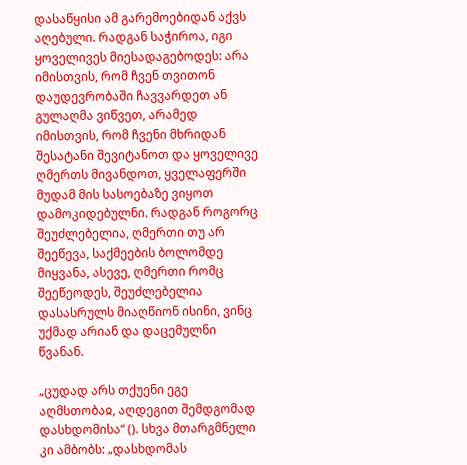დასაწყისი ამ გარემოებიდან აქვს აღებული. რადგან საჭიროა, იგი ყოველივეს მიესადაგებოდეს: არა იმისთვის, რომ ჩვენ თვითონ დაუდევრობაში ჩავვარდეთ ან გულაღმა ვიწვეთ, არამედ იმისთვის, რომ ჩვენი მხრიდან შესატანი შევიტანოთ და ყოველივე ღმერთს მივანდოთ, ყველაფერში მუდამ მის სასოებაზე ვიყოთ დამოკიდებულნი. რადგან როგორც შეუძლებელია, ღმერთი თუ არ შეეწევა, საქმეების ბოლომდე მიყვანა, ასევე, ღმერთი რომც შეეწეოდეს, შეუძლებელია დასასრულს მიაღწიონ ისინი, ვინც უქმად არიან და დაცემულნი წვანან.

„ცუდად არს თქუენი ეგე აღმსთობაჲ, აღდეგით შემდგომად დასხდომისა“ (). სხვა მთარგმნელი კი ამბობს: „დასხდომას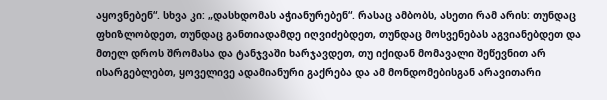აყოვნებენ“. სხვა კი: „დასხდომას აჭიანურებენ“. რასაც ამბობს, ასეთი რამ არის: თუნდაც ფხიზლობდეთ, თუნდაც განთიადამდე იღვიძებდეთ, თუნდაც მოსვენებას აგვიანებდეთ და მთელ დროს შრომასა და ტანჯვაში ხარჯავდეთ, თუ იქიდან მომავალი შეწევნით არ ისარგებლებთ, ყოველივე ადამიანური გაქრება და ამ მონდომებისგან არავითარი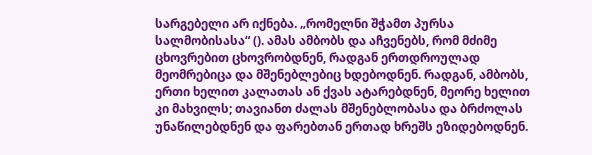სარგებელი არ იქნება. „რომელნი შჭამთ პურსა სალმობისასა“ (). ამას ამბობს და აჩვენებს, რომ მძიმე ცხოვრებით ცხოვრობდნენ, რადგან ერთდროულად მეომრებიცა და მშენებლებიც ხდებოდნენ. რადგან, ამბობს, ერთი ხელით კალათას ან ქვას ატარებდნენ, მეორე ხელით კი მახვილს; თავიანთ ძალას მშენებლობასა და ბრძოლას უნაწილებდნენ და ფარებთან ერთად ხრეშს ეზიდებოდნენ.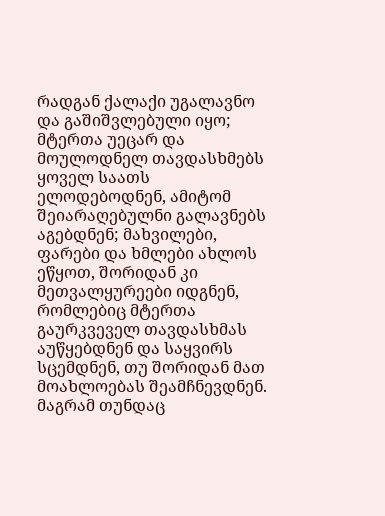რადგან ქალაქი უგალავნო და გაშიშვლებული იყო; მტერთა უეცარ და მოულოდნელ თავდასხმებს ყოველ საათს ელოდებოდნენ, ამიტომ შეიარაღებულნი გალავნებს აგებდნენ; მახვილები, ფარები და ხმლები ახლოს ეწყოთ, შორიდან კი მეთვალყურეები იდგნენ, რომლებიც მტერთა გაურკვეველ თავდასხმას აუწყებდნენ და საყვირს სცემდნენ, თუ შორიდან მათ მოახლოებას შეამჩნევდნენ. მაგრამ თუნდაც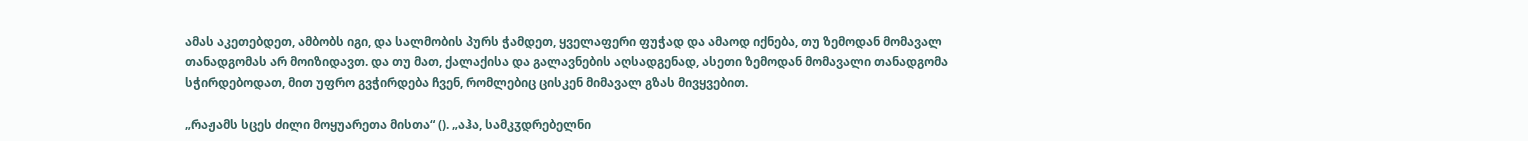ამას აკეთებდეთ, ამბობს იგი, და სალმობის პურს ჭამდეთ, ყველაფერი ფუჭად და ამაოდ იქნება, თუ ზემოდან მომავალ თანადგომას არ მოიზიდავთ. და თუ მათ, ქალაქისა და გალავნების აღსადგენად, ასეთი ზემოდან მომავალი თანადგომა სჭირდებოდათ, მით უფრო გვჭირდება ჩვენ, რომლებიც ცისკენ მიმავალ გზას მივყვებით.

„რაჟამს სცეს ძილი მოყუარეთა მისთა“ (). „აჰა, სამკჳდრებელნი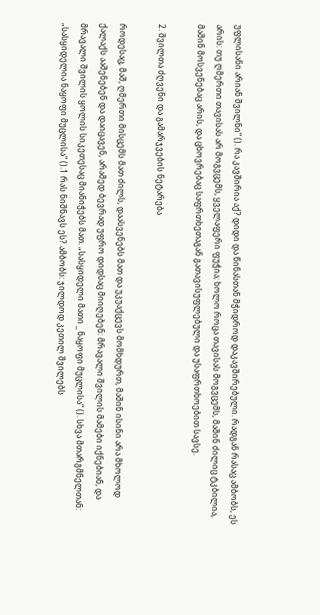უფლისანი არიან შვილნი“ (). რა კავშირია აქ? დიდი და წინასთან მჭიდროდ დაკავშირებული. რადგან რასაც ამბობს, ეს არის: თუ ღმერთი თავისას არ მოგვცემს, ყველაფერი ფუჭია; ხოლო როცა თავისას მოგვცემს, მაშინ ძილიც ტკბილია, მაშინ მოსვენებაც არის, და ცხოვრებაც საფრთხეთაგან გათავისუფლებული და უსაფრთხოებით სავსე.

2. შვილთა ძღვენი და გამარჯვების ნეტარება

როდესაც, მაშ, ღმერთი მისცემს მათ ძილს, დაასვენებს მათ და უკუაქცევს მომხდურთ, მაშინ ისინი არა მხოლოდ ქალაქს ააშენებენ და დაიცავენ, არამედ ბევრად უფრო დიდსაც მიიღებენ: მრავალი შვილის მამები იქნებიან, და მრავალი შვილის ყოლის სიკეთესაც მიანიჭებს მათ. „სასყიდელი მათი _ ნაყოფი მუცლისა“ (). სხვა მთარგმნელთან: „სასყიდელია ნაყოფი მუცლისა“ ().1 რას ნიშნავს ეს? ამბობს: ჯილდოდ კეთილ შვილებს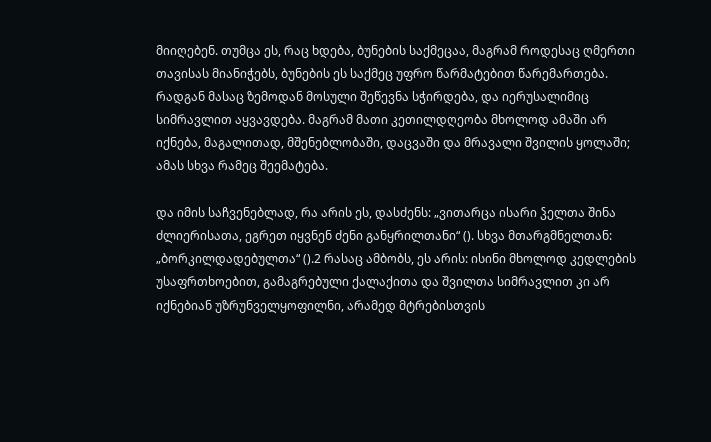მიიღებენ. თუმცა ეს, რაც ხდება, ბუნების საქმეცაა, მაგრამ როდესაც ღმერთი თავისას მიანიჭებს, ბუნების ეს საქმეც უფრო წარმატებით წარემართება. რადგან მასაც ზემოდან მოსული შეწევნა სჭირდება, და იერუსალიმიც სიმრავლით აყვავდება. მაგრამ მათი კეთილდღეობა მხოლოდ ამაში არ იქნება, მაგალითად, მშენებლობაში, დაცვაში და მრავალი შვილის ყოლაში; ამას სხვა რამეც შეემატება.

და იმის საჩვენებლად, რა არის ეს, დასძენს: „ვითარცა ისარი ჴელთა შინა ძლიერისათა, ეგრეთ იყვნენ ძენი განყრილთანი“ (). სხვა მთარგმნელთან: „ბორკილდადებულთა“ ().2 რასაც ამბობს, ეს არის: ისინი მხოლოდ კედლების უსაფრთხოებით, გამაგრებული ქალაქითა და შვილთა სიმრავლით კი არ იქნებიან უზრუნველყოფილნი, არამედ მტრებისთვის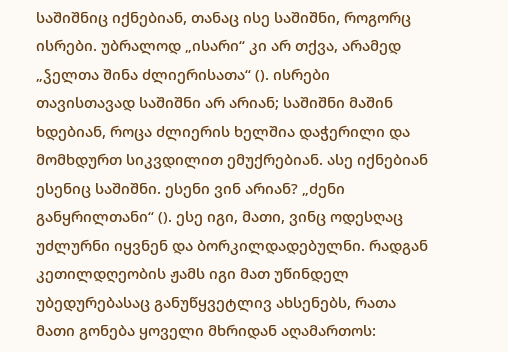საშიშნიც იქნებიან, თანაც ისე საშიშნი, როგორც ისრები. უბრალოდ „ისარი“ კი არ თქვა, არამედ „ჴელთა შინა ძლიერისათა“ (). ისრები თავისთავად საშიშნი არ არიან; საშიშნი მაშინ ხდებიან, როცა ძლიერის ხელშია დაჭერილი და მომხდურთ სიკვდილით ემუქრებიან. ასე იქნებიან ესენიც საშიშნი. ესენი ვინ არიან? „ძენი განყრილთანი“ (). ესე იგი, მათი, ვინც ოდესღაც უძლურნი იყვნენ და ბორკილდადებულნი. რადგან კეთილდღეობის ჟამს იგი მათ უწინდელ უბედურებასაც განუწყვეტლივ ახსენებს, რათა მათი გონება ყოველი მხრიდან აღამართოს: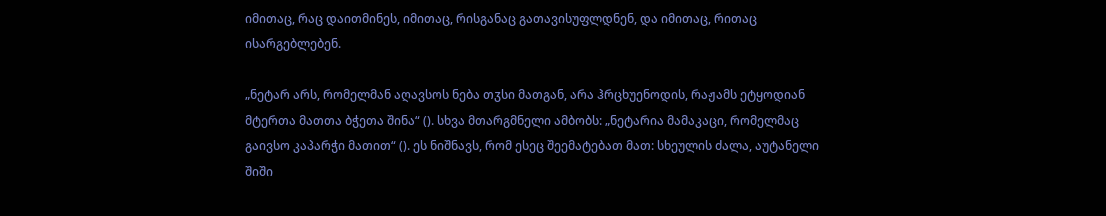იმითაც, რაც დაითმინეს, იმითაც, რისგანაც გათავისუფლდნენ, და იმითაც, რითაც ისარგებლებენ.

„ნეტარ არს, რომელმან აღავსოს ნება თჳსი მათგან, არა ჰრცხუენოდის, რაჟამს ეტყოდიან მტერთა მათთა ბჭეთა შინა“ (). სხვა მთარგმნელი ამბობს: „ნეტარია მამაკაცი, რომელმაც გაივსო კაპარჭი მათით“ (). ეს ნიშნავს, რომ ესეც შეემატებათ მათ: სხეულის ძალა, აუტანელი შიში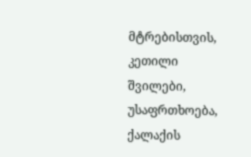მტრებისთვის, კეთილი შვილები, უსაფრთხოება, ქალაქის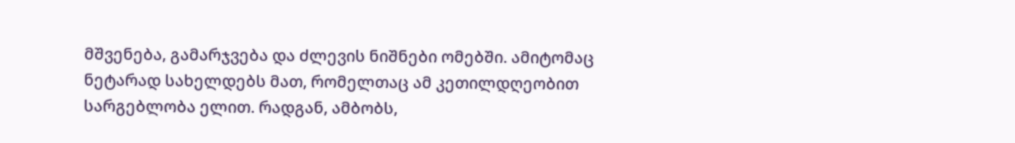მშვენება, გამარჯვება და ძლევის ნიშნები ომებში. ამიტომაც ნეტარად სახელდებს მათ, რომელთაც ამ კეთილდღეობით სარგებლობა ელით. რადგან, ამბობს,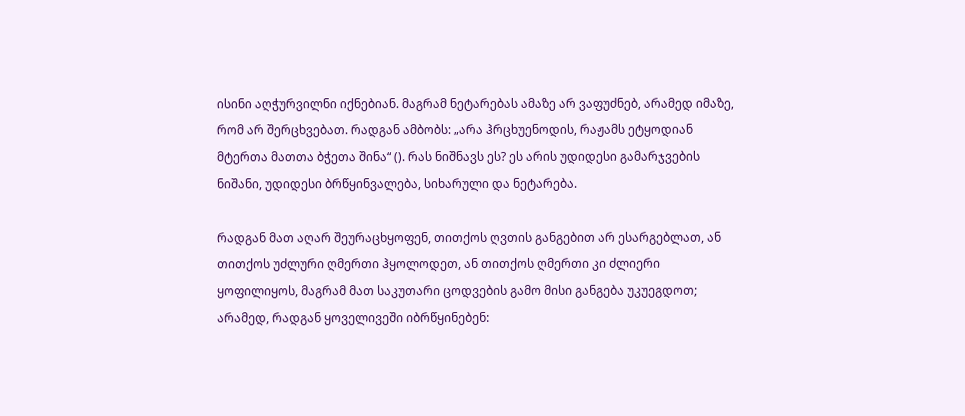ისინი აღჭურვილნი იქნებიან. მაგრამ ნეტარებას ამაზე არ ვაფუძნებ, არამედ იმაზე, რომ არ შერცხვებათ. რადგან ამბობს: „არა ჰრცხუენოდის, რაჟამს ეტყოდიან მტერთა მათთა ბჭეთა შინა“ (). რას ნიშნავს ეს? ეს არის უდიდესი გამარჯვების ნიშანი, უდიდესი ბრწყინვალება, სიხარული და ნეტარება.

რადგან მათ აღარ შეურაცხყოფენ, თითქოს ღვთის განგებით არ ესარგებლათ, ან თითქოს უძლური ღმერთი ჰყოლოდეთ, ან თითქოს ღმერთი კი ძლიერი ყოფილიყოს, მაგრამ მათ საკუთარი ცოდვების გამო მისი განგება უკუეგდოთ; არამედ, რადგან ყოველივეში იბრწყინებენ: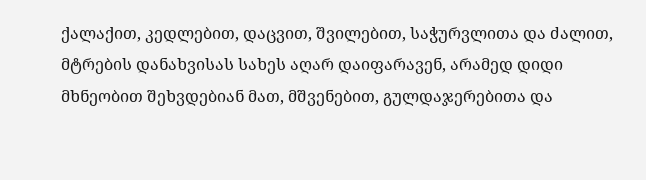ქალაქით, კედლებით, დაცვით, შვილებით, საჭურვლითა და ძალით, მტრების დანახვისას სახეს აღარ დაიფარავენ, არამედ დიდი მხნეობით შეხვდებიან მათ, მშვენებით, გულდაჯერებითა და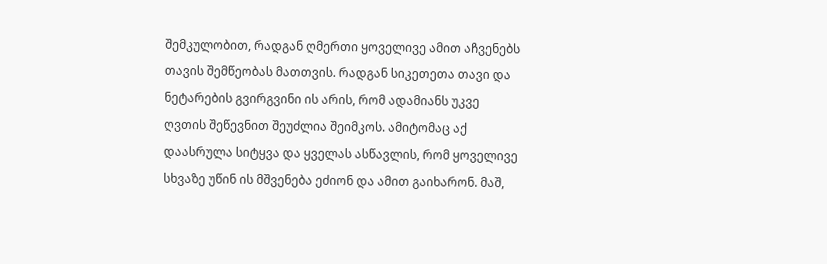შემკულობით, რადგან ღმერთი ყოველივე ამით აჩვენებს თავის შემწეობას მათთვის. რადგან სიკეთეთა თავი და ნეტარების გვირგვინი ის არის, რომ ადამიანს უკვე ღვთის შეწევნით შეუძლია შეიმკოს. ამიტომაც აქ დაასრულა სიტყვა და ყველას ასწავლის, რომ ყოველივე სხვაზე უწინ ის მშვენება ეძიონ და ამით გაიხარონ. მაშ,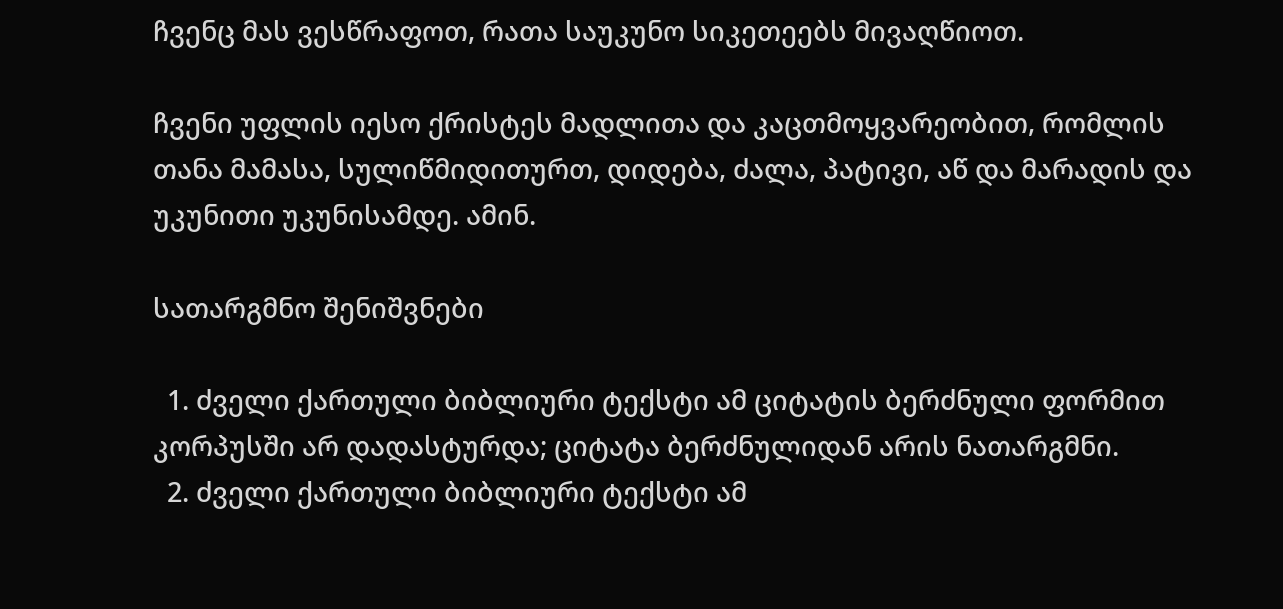ჩვენც მას ვესწრაფოთ, რათა საუკუნო სიკეთეებს მივაღწიოთ.

ჩვენი უფლის იესო ქრისტეს მადლითა და კაცთმოყვარეობით, რომლის თანა მამასა, სულიწმიდითურთ, დიდება, ძალა, პატივი, აწ და მარადის და უკუნითი უკუნისამდე. ამინ.

სათარგმნო შენიშვნები

  1. ძველი ქართული ბიბლიური ტექსტი ამ ციტატის ბერძნული ფორმით კორპუსში არ დადასტურდა; ციტატა ბერძნულიდან არის ნათარგმნი.
  2. ძველი ქართული ბიბლიური ტექსტი ამ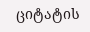ციტატის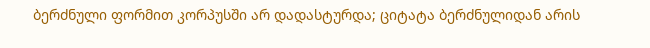ბერძნული ფორმით კორპუსში არ დადასტურდა; ციტატა ბერძნულიდან არის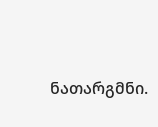ნათარგმნი.